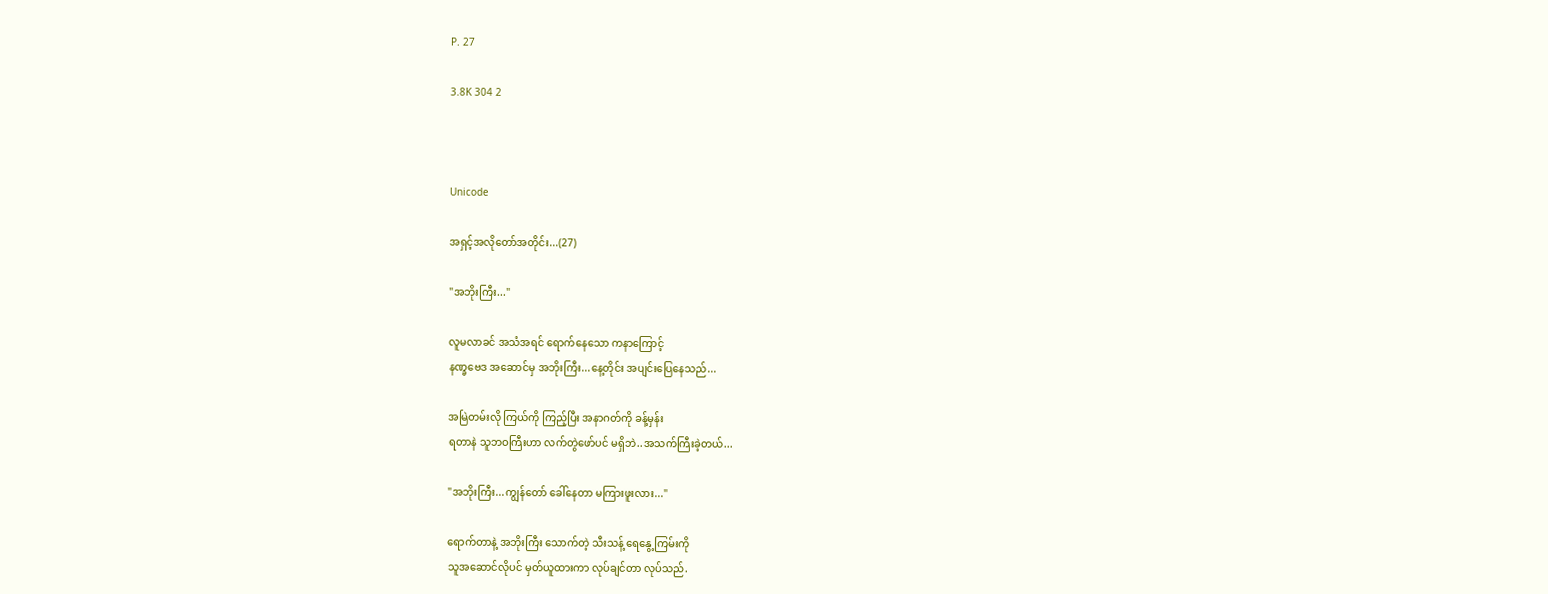P. 27

3.8K 304 2



Unicode

အရှင့်အလိုတော်အတိုင်း...(27)

"အဘိုးကြီး..."

လူမလာခင် အသံအရင် ရောက်နေသော ကနာကြောင့်
နဏ္ခဗေဒ အဆောင်မှ အဘိုးကြီး...နေ့တိုင်း အပျင်းပြေနေသည်...

အမြဲတမ်းလို ကြယ်ကို ကြည့်ပြီး အနာဂတ်ကို ခန့်မှန်း
ရတာနဲ သူဘဝကြီးဟာ လက်တွဲဖော်ပင် မရှိဘဲ..အသက်ကြီးခဲ့တယ်...

"အဘိုးကြီး...ကျွန်တော် ခေါ်နေတာ မကြားဖူးလား..."

ရောက်တာနဲ့ အဘိုးကြီး သောက်တဲ့ သီးသန့် ရေနွေ့ကြမ်းကို
သူအဆောင်လိုပင် မှတ်ယူထားကာ လုပ်ချင်တာ လုပ်သည်.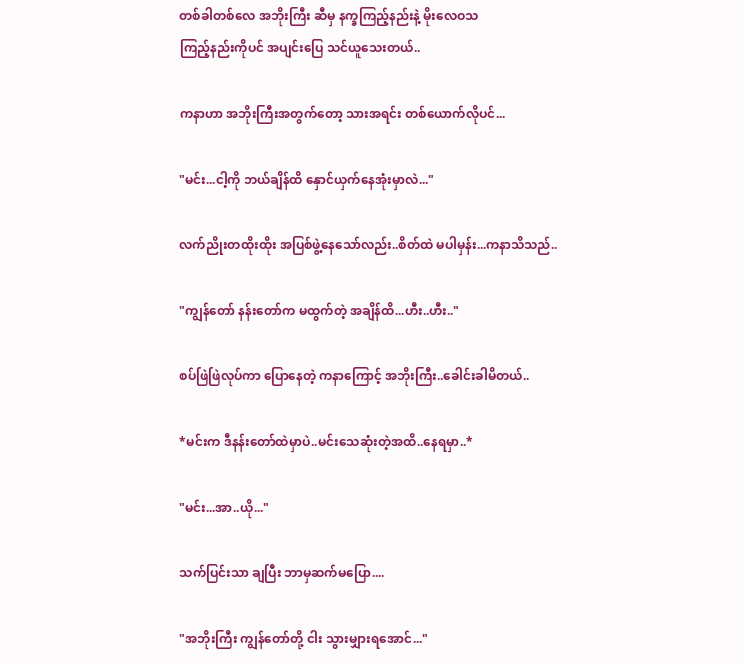တစ်ခါတစ်လေ အဘိုးကြီး ဆီမှ နက္ခကြည့်နည်းနဲ့ မိုးလေဝသ
ကြည့်နည်းကိုပင် အပျင်းပြေ သင်ယူသေးတယ်..

ကနာဟာ အဘိုးကြီးအတွက်တော့ သားအရင်း တစ်ယောက်လိုပင်...

"မင်း...ငါ့ကို ဘယ်ချိန်ထိ နှောင်ယှက်နေအုံးမှာလဲ..."

လက်ညိုးတထိုးထိုး အပြစ်ဖွဲ့နေသော်လည်း..စိတ်ထဲ မပါမှန်း...ကနာသိသည်..

"ကျွန်တော် နန်းတော်က မထွက်တဲ့ အချိန်ထိ...ဟီး..ဟီး.."

စပ်ဖြဲဖြဲလုပ်ကာ ပြောနေတဲ့ ကနာကြောင့် အဘိုးကြီး..ခေါင်းခါမိတယ်..

*မင်းက ဒီနန်းတော်ထဲမှာပဲ..မင်းသေဆုံးတဲ့အထိ..နေရမှာ..*

"မင်း...အာ..ယို..."

သက်ပြင်းသာ ချပြီး ဘာမှဆက်မပြော....

"အဘိုးကြီး ကျွန်တော်တို့ ငါး သွားမျှားရအောင်..."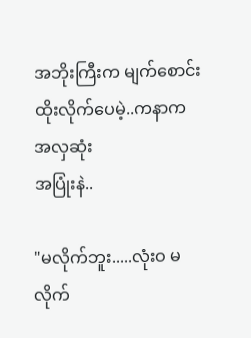အဘိုးကြီးက မျက်စောင်းထိုးလိုက်ပေမဲ့..ကနာက အလှဆုံး
အပြုံးနဲ..

"မလိုက်ဘူး.....လုံးဝ မလိုက်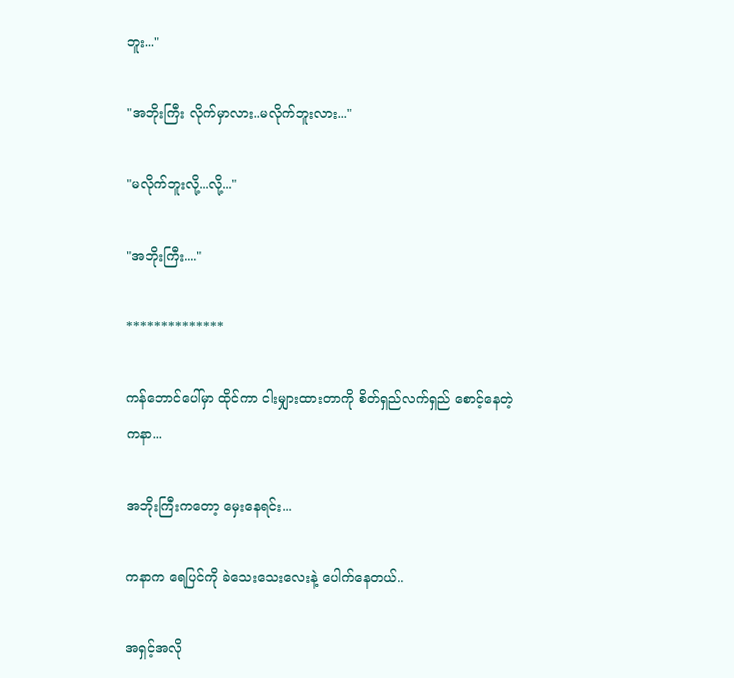ဘူး..."

"အဘိုးကြီး လိုက်မှာလား..မလိုက်ဘူးလား..."

"မလိုက်ဘူးလို့...လို့..."

"အဘိုးကြီး...."

**************

ကန်ဘောင်ပေါ်မှာ ထိုင်ကာ ငါးမျှားထားတာကို စိတ်ရှည်လက်ရှည် စောင့်နေတဲ့ ကနာ...

အဘိုးကြီးကတော့ မှေးနေရင်း...

ကနာက ရေပြင်ကို ခဲသေးသေးလေးနဲ့ ပေါက်နေတယ်..

အရှင့်အလို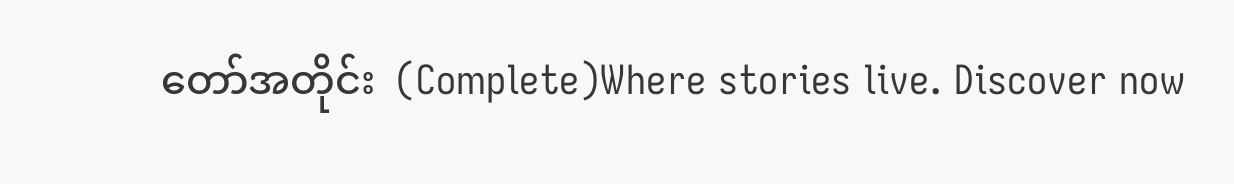တော်အတိုင်း  (Complete)Where stories live. Discover now